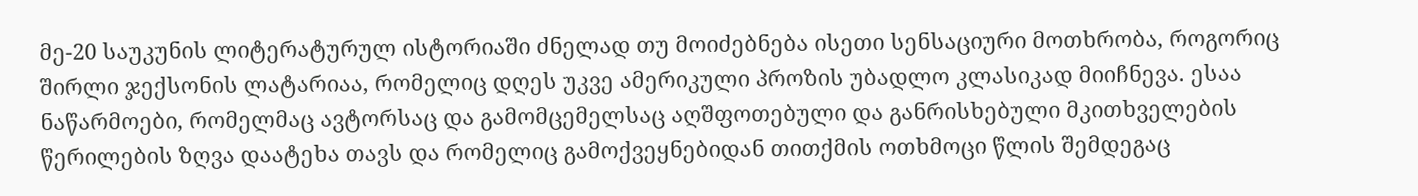მე-20 საუკუნის ლიტერატურულ ისტორიაში ძნელად თუ მოიძებნება ისეთი სენსაციური მოთხრობა, როგორიც შირლი ჯექსონის ლატარიაა, რომელიც დღეს უკვე ამერიკული პროზის უბადლო კლასიკად მიიჩნევა. ესაა ნაწარმოები, რომელმაც ავტორსაც და გამომცემელსაც აღშფოთებული და განრისხებული მკითხველების წერილების ზღვა დაატეხა თავს და რომელიც გამოქვეყნებიდან თითქმის ოთხმოცი წლის შემდეგაც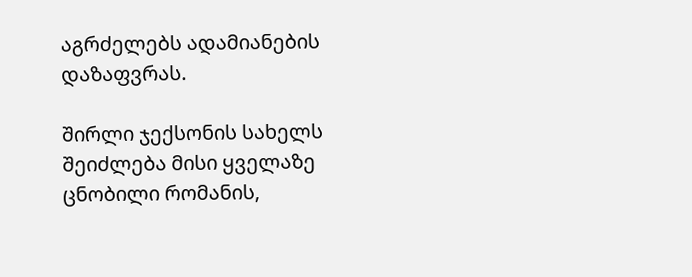აგრძელებს ადამიანების დაზაფვრას.

შირლი ჯექსონის სახელს შეიძლება მისი ყველაზე ცნობილი რომანის,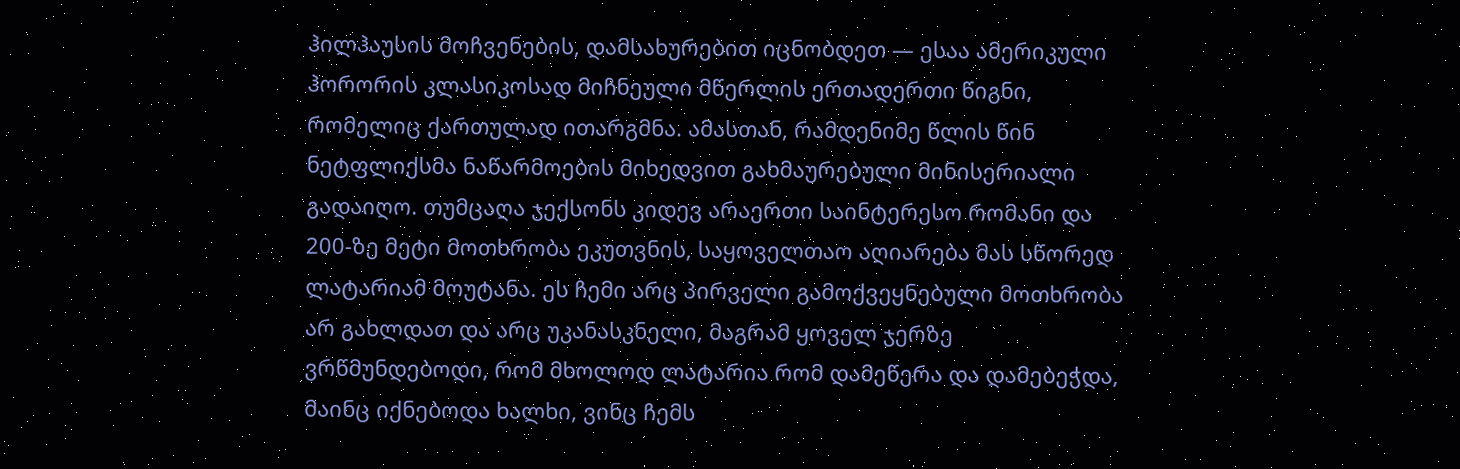ჰილჰაუსის მოჩვენების, დამსახურებით იცნობდეთ — ესაა ამერიკული ჰორორის კლასიკოსად მიჩნეული მწერლის ერთადერთი წიგნი, რომელიც ქართულად ითარგმნა. ამასთან, რამდენიმე წლის წინ ნეტფლიქსმა ნაწარმოების მიხედვით გახმაურებული მინისერიალი გადაიღო. თუმცაღა ჯექსონს კიდევ არაერთი საინტერესო რომანი და 200-ზე მეტი მოთხრობა ეკუთვნის, საყოველთაო აღიარება მას სწორედ ლატარიამ მოუტანა. ეს ჩემი არც პირველი გამოქვეყნებული მოთხრობა არ გახლდათ და არც უკანასკნელი, მაგრამ ყოველ ჯერზე ვრწმუნდებოდი, რომ მხოლოდ ლატარია რომ დამეწერა და დამებეჭდა, მაინც იქნებოდა ხალხი, ვინც ჩემს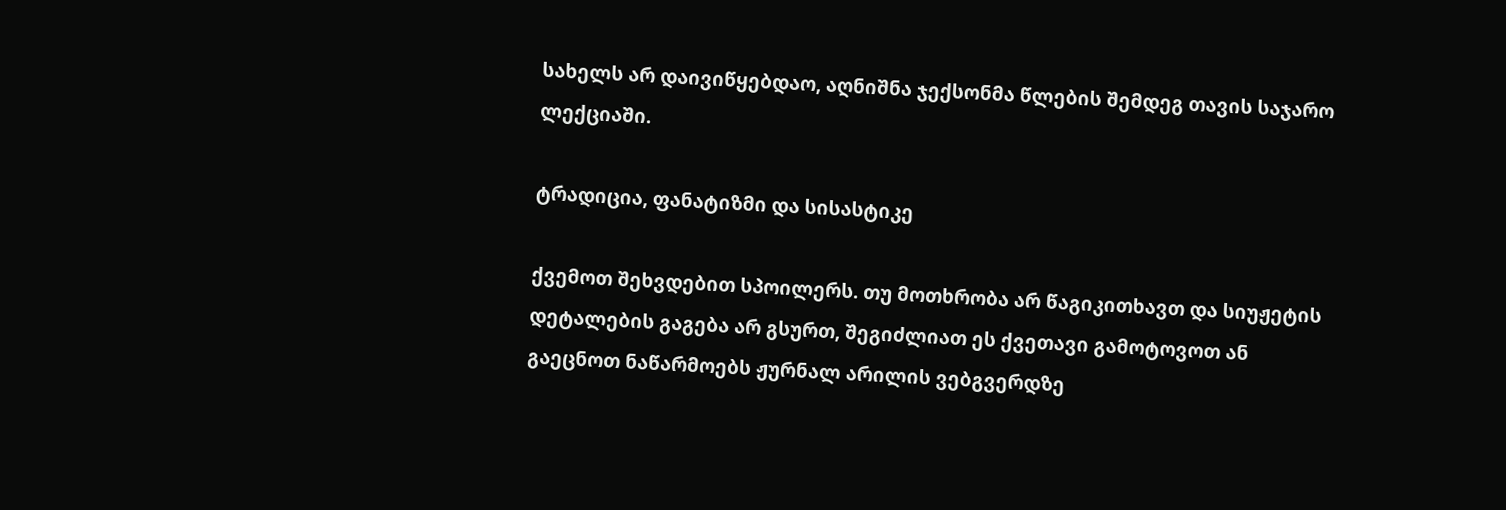სახელს არ დაივიწყებდაო, აღნიშნა ჯექსონმა წლების შემდეგ თავის საჯარო ლექციაში.

ტრადიცია, ფანატიზმი და სისასტიკე

ქვემოთ შეხვდებით სპოილერს. თუ მოთხრობა არ წაგიკითხავთ და სიუჟეტის დეტალების გაგება არ გსურთ, შეგიძლიათ ეს ქვეთავი გამოტოვოთ ან გაეცნოთ ნაწარმოებს ჟურნალ არილის ვებგვერდზე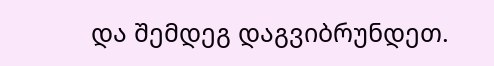და შემდეგ დაგვიბრუნდეთ.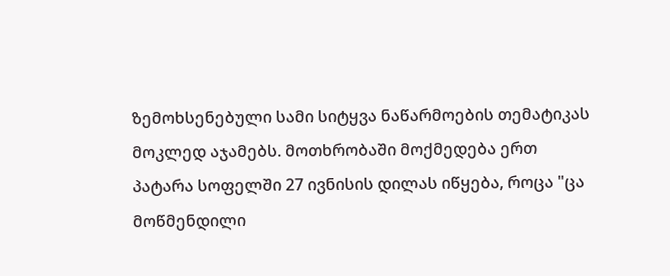ზემოხსენებული სამი სიტყვა ნაწარმოების თემატიკას მოკლედ აჯამებს. მოთხრობაში მოქმედება ერთ პატარა სოფელში 27 ივნისის დილას იწყება, როცა "ცა მოწმენდილი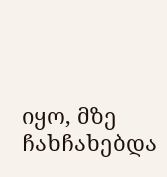იყო, მზე ჩახჩახებდა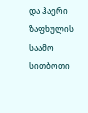და ჰაერი ზაფხულის საამო სითბოთი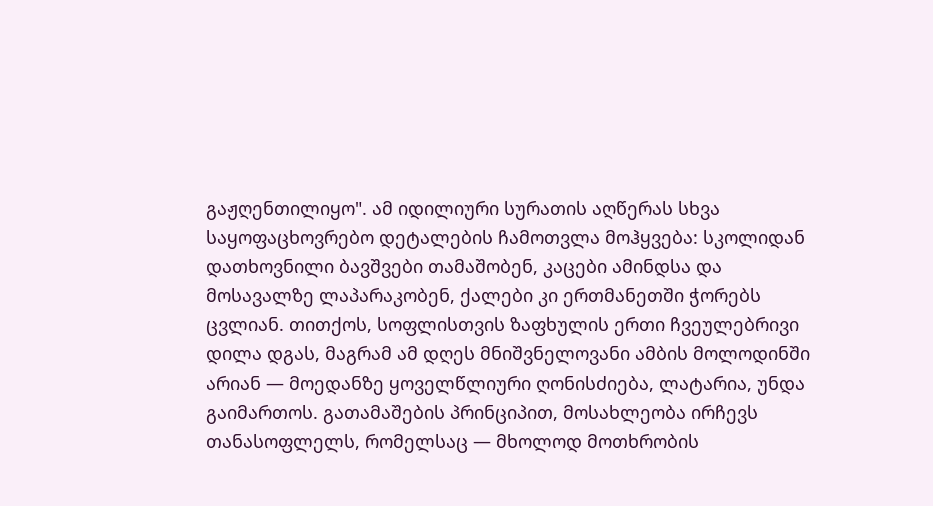გაჟღენთილიყო". ამ იდილიური სურათის აღწერას სხვა საყოფაცხოვრებო დეტალების ჩამოთვლა მოჰყვება: სკოლიდან დათხოვნილი ბავშვები თამაშობენ, კაცები ამინდსა და მოსავალზე ლაპარაკობენ, ქალები კი ერთმანეთში ჭორებს ცვლიან. თითქოს, სოფლისთვის ზაფხულის ერთი ჩვეულებრივი დილა დგას, მაგრამ ამ დღეს მნიშვნელოვანი ამბის მოლოდინში არიან — მოედანზე ყოველწლიური ღონისძიება, ლატარია, უნდა გაიმართოს. გათამაშების პრინციპით, მოსახლეობა ირჩევს თანასოფლელს, რომელსაც — მხოლოდ მოთხრობის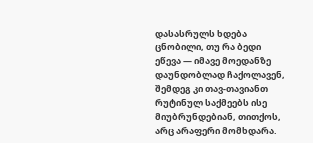დასასრულს ხდება ცნობილი, თუ რა ბედი ეწევა — იმავე მოედანზე დაუნდობლად ჩაქოლავენ, შემდეგ კი თავ-თავიანთ რუტინულ საქმეებს ისე მიუბრუნდებიან, თითქოს, არც არაფერი მომხდარა.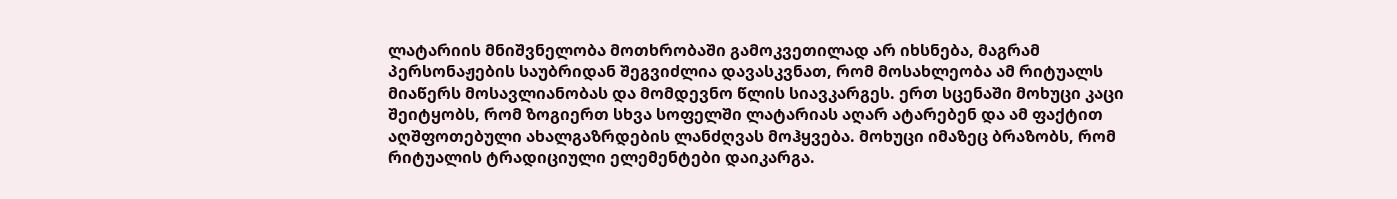ლატარიის მნიშვნელობა მოთხრობაში გამოკვეთილად არ იხსნება, მაგრამ პერსონაჟების საუბრიდან შეგვიძლია დავასკვნათ, რომ მოსახლეობა ამ რიტუალს მიაწერს მოსავლიანობას და მომდევნო წლის სიავკარგეს. ერთ სცენაში მოხუცი კაცი შეიტყობს, რომ ზოგიერთ სხვა სოფელში ლატარიას აღარ ატარებენ და ამ ფაქტით აღშფოთებული ახალგაზრდების ლანძღვას მოჰყვება. მოხუცი იმაზეც ბრაზობს, რომ რიტუალის ტრადიციული ელემენტები დაიკარგა.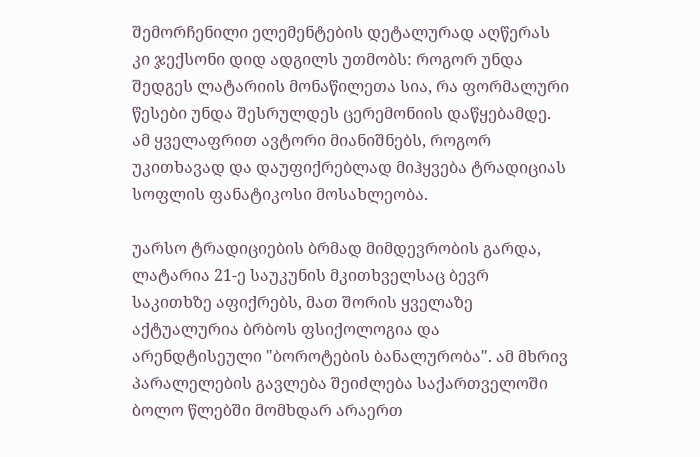შემორჩენილი ელემენტების დეტალურად აღწერას კი ჯექსონი დიდ ადგილს უთმობს: როგორ უნდა შედგეს ლატარიის მონაწილეთა სია, რა ფორმალური წესები უნდა შესრულდეს ცერემონიის დაწყებამდე. ამ ყველაფრით ავტორი მიანიშნებს, როგორ უკითხავად და დაუფიქრებლად მიჰყვება ტრადიციას სოფლის ფანატიკოსი მოსახლეობა.

უარსო ტრადიციების ბრმად მიმდევრობის გარდა, ლატარია 21-ე საუკუნის მკითხველსაც ბევრ საკითხზე აფიქრებს, მათ შორის ყველაზე აქტუალურია ბრბოს ფსიქოლოგია და არენდტისეული "ბოროტების ბანალურობა". ამ მხრივ პარალელების გავლება შეიძლება საქართველოში ბოლო წლებში მომხდარ არაერთ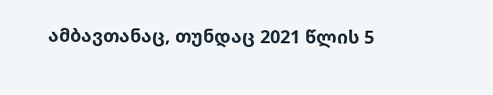ამბავთანაც, თუნდაც 2021 წლის 5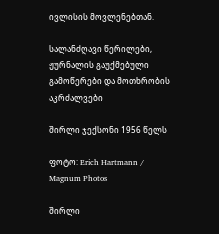ივლისის მოვლენებთან.

სალანძღავი წერილები, ჟურნალის გაუქმებული გამოწერები და მოთხრობის აკრძალვები

შირლი ჯექსონი 1956 წელს

ფოტო: Erich Hartmann / Magnum Photos

შირლი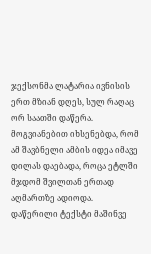ჯექსონმა ლატარია ივნისის ერთ მზიან დღეს, სულ რაღაც ორ საათში დაწერა. მოგვიანებით იხსენებდა, რომ ამ შავბნელი ამბის იდეა იმავე დილას დაებადა, როცა ეტლში მჯდომ შვილთან ერთად აღმართზე ადიოდა. დაწერილი ტექსტი მაშინვე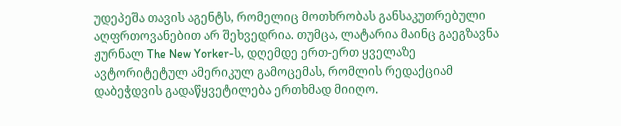უდეპეშა თავის აგენტს, რომელიც მოთხრობას განსაკუთრებული აღფრთოვანებით არ შეხვედრია. თუმცა, ლატარია მაინც გაეგზავნა ჟურნალ The New Yorker-ს, დღემდე ერთ-ერთ ყველაზე ავტორიტეტულ ამერიკულ გამოცემას, რომლის რედაქციამ დაბეჭდვის გადაწყვეტილება ერთხმად მიიღო.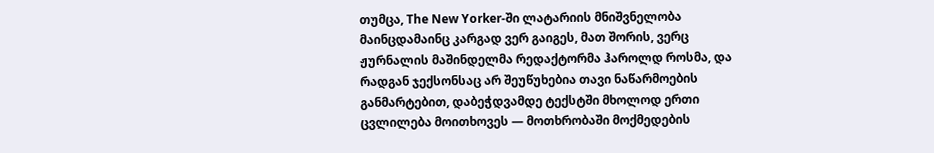თუმცა, The New Yorker-ში ლატარიის მნიშვნელობა მაინცდამაინც კარგად ვერ გაიგეს, მათ შორის, ვერც ჟურნალის მაშინდელმა რედაქტორმა ჰაროლდ როსმა, და რადგან ჯექსონსაც არ შეუწუხებია თავი ნაწარმოების განმარტებით, დაბეჭდვამდე ტექსტში მხოლოდ ერთი ცვლილება მოითხოვეს — მოთხრობაში მოქმედების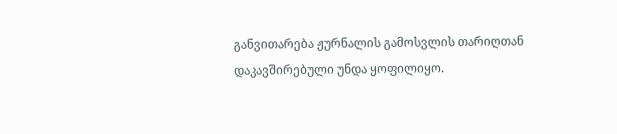განვითარება ჟურნალის გამოსვლის თარიღთან დაკავშირებული უნდა ყოფილიყო.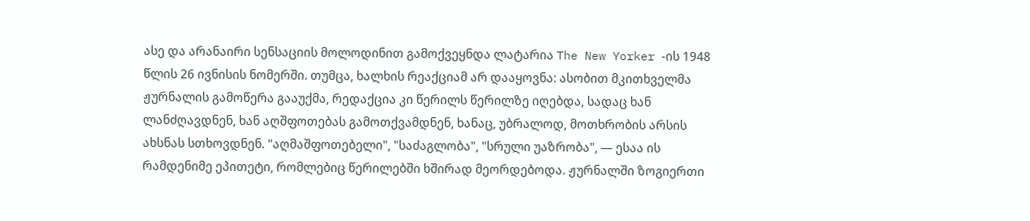ასე და არანაირი სენსაციის მოლოდინით გამოქვეყნდა ლატარია The New Yorker -ის 1948 წლის 26 ივნისის ნომერში. თუმცა, ხალხის რეაქციამ არ დააყოვნა: ასობით მკითხველმა ჟურნალის გამოწერა გააუქმა, რედაქცია კი წერილს წერილზე იღებდა, სადაც ხან ლანძღავდნენ, ხან აღშფოთებას გამოთქვამდნენ, ხანაც, უბრალოდ, მოთხრობის არსის ახსნას სთხოვდნენ. "აღმაშფოთებელი", "საძაგლობა", "სრული უაზრობა", — ესაა ის რამდენიმე ეპითეტი, რომლებიც წერილებში ხშირად მეორდებოდა. ჟურნალში ზოგიერთი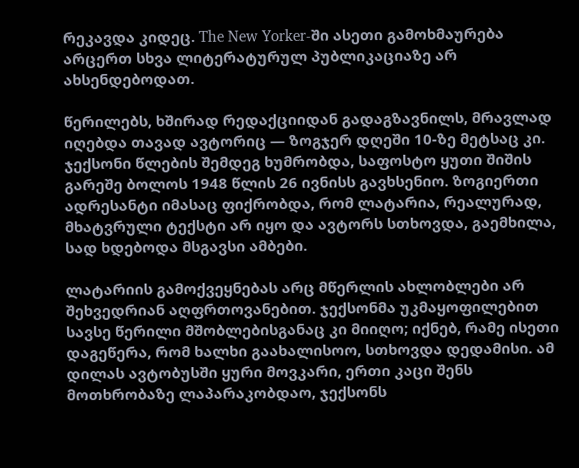რეკავდა კიდეც. The New Yorker-ში ასეთი გამოხმაურება არცერთ სხვა ლიტერატურულ პუბლიკაციაზე არ ახსენდებოდათ.

წერილებს, ხშირად რედაქციიდან გადაგზავნილს, მრავლად იღებდა თავად ავტორიც — ზოგჯერ დღეში 10-ზე მეტსაც კი. ჯექსონი წლების შემდეგ ხუმრობდა, საფოსტო ყუთი შიშის გარეშე ბოლოს 1948 წლის 26 ივნისს გავხსენიო. ზოგიერთი ადრესანტი იმასაც ფიქრობდა, რომ ლატარია, რეალურად, მხატვრული ტექსტი არ იყო და ავტორს სთხოვდა, გაემხილა, სად ხდებოდა მსგავსი ამბები.

ლატარიის გამოქვეყნებას არც მწერლის ახლობლები არ შეხვედრიან აღფრთოვანებით. ჯექსონმა უკმაყოფილებით სავსე წერილი მშობლებისგანაც კი მიიღო; იქნებ, რამე ისეთი დაგეწერა, რომ ხალხი გაახალისოო, სთხოვდა დედამისი. ამ დილას ავტობუსში ყური მოვკარი, ერთი კაცი შენს მოთხრობაზე ლაპარაკობდაო, ჯექსონს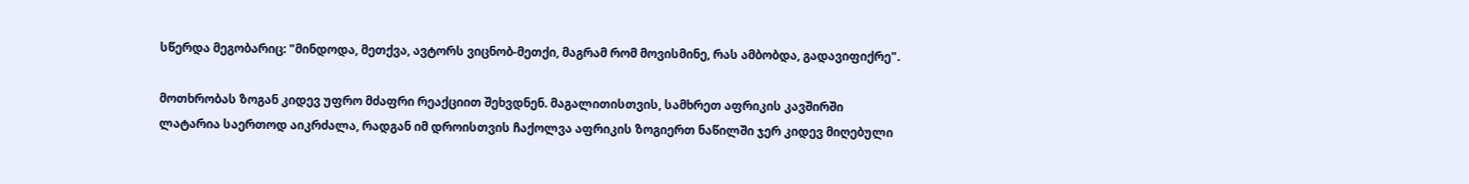სწერდა მეგობარიც: "მინდოდა, მეთქვა, ავტორს ვიცნობ-მეთქი, მაგრამ რომ მოვისმინე, რას ამბობდა, გადავიფიქრე".

მოთხრობას ზოგან კიდევ უფრო მძაფრი რეაქციით შეხვდნენ. მაგალითისთვის, სამხრეთ აფრიკის კავშირში ლატარია საერთოდ აიკრძალა, რადგან იმ დროისთვის ჩაქოლვა აფრიკის ზოგიერთ ნაწილში ჯერ კიდევ მიღებული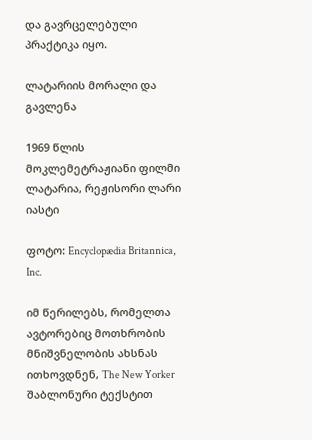და გავრცელებული პრაქტიკა იყო.

ლატარიის მორალი და გავლენა

1969 წლის მოკლემეტრაჟიანი ფილმი ლატარია, რეჟისორი ლარი იასტი

ფოტო: Encyclopædia Britannica, Inc.

იმ წერილებს, რომელთა ავტორებიც მოთხრობის მნიშვნელობის ახსნას ითხოვდნენ, The New Yorker შაბლონური ტექსტით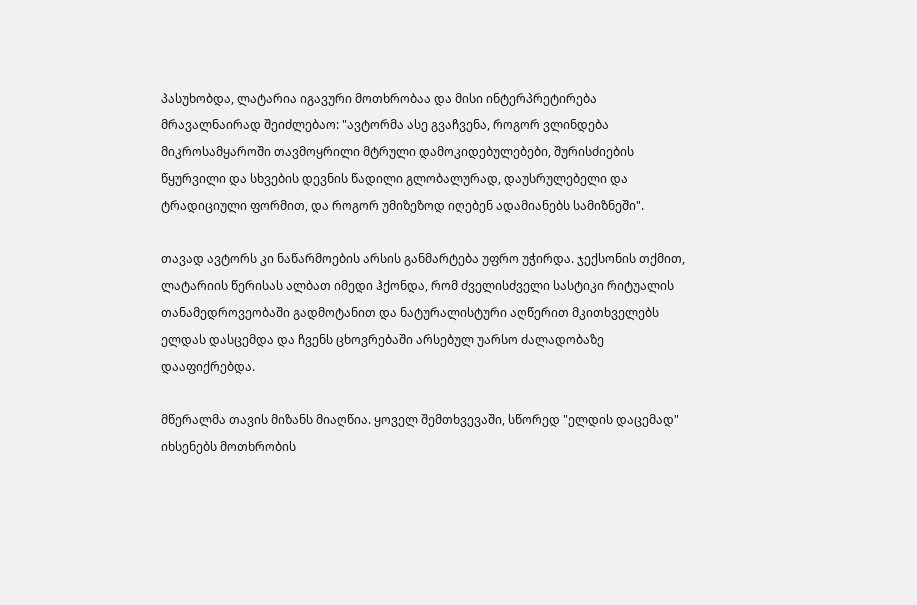პასუხობდა, ლატარია იგავური მოთხრობაა და მისი ინტერპრეტირება მრავალნაირად შეიძლებაო: "ავტორმა ასე გვაჩვენა, როგორ ვლინდება მიკროსამყაროში თავმოყრილი მტრული დამოკიდებულებები, შურისძიების წყურვილი და სხვების დევნის წადილი გლობალურად, დაუსრულებელი და ტრადიციული ფორმით, და როგორ უმიზეზოდ იღებენ ადამიანებს სამიზნეში".

თავად ავტორს კი ნაწარმოების არსის განმარტება უფრო უჭირდა. ჯექსონის თქმით, ლატარიის წერისას ალბათ იმედი ჰქონდა, რომ ძველისძველი სასტიკი რიტუალის თანამედროვეობაში გადმოტანით და ნატურალისტური აღწერით მკითხველებს ელდას დასცემდა და ჩვენს ცხოვრებაში არსებულ უარსო ძალადობაზე დააფიქრებდა.

მწერალმა თავის მიზანს მიაღწია. ყოველ შემთხვევაში, სწორედ "ელდის დაცემად" იხსენებს მოთხრობის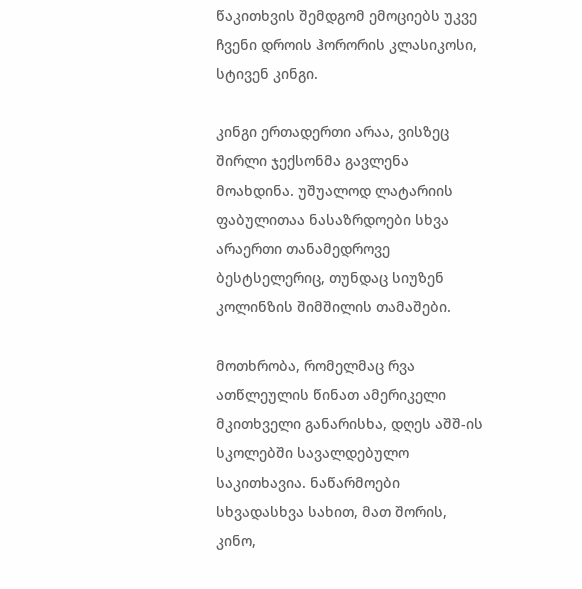წაკითხვის შემდგომ ემოციებს უკვე ჩვენი დროის ჰორორის კლასიკოსი, სტივენ კინგი.

კინგი ერთადერთი არაა, ვისზეც შირლი ჯექსონმა გავლენა მოახდინა. უშუალოდ ლატარიის ფაბულითაა ნასაზრდოები სხვა არაერთი თანამედროვე ბესტსელერიც, თუნდაც სიუზენ კოლინზის შიმშილის თამაშები.

მოთხრობა, რომელმაც რვა ათწლეულის წინათ ამერიკელი მკითხველი განარისხა, დღეს აშშ-ის სკოლებში სავალდებულო საკითხავია. ნაწარმოები სხვადასხვა სახით, მათ შორის, კინო,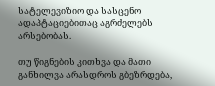სატელევიზიო და სასცენო ადაპტაციებითაც აგრძელებს არსებობას.

თუ წიგნების კითხვა და მათი განხილვა არასდროს გბეზრდება,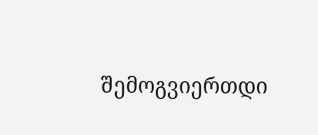შემოგვიერთდი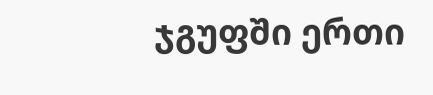ჯგუფში ერთი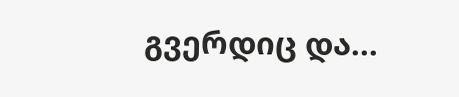გვერდიც და...